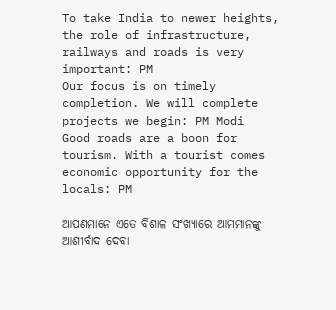To take India to newer heights, the role of infrastructure, railways and roads is very important: PM
Our focus is on timely completion. We will complete projects we begin: PM Modi
Good roads are a boon for tourism. With a tourist comes economic opportunity for the locals: PM

ଆପଣମାନେ ଏତେ ବିଶାଳ ସଂଖ୍ୟାରେ ଆମମାନଙ୍କୁ ଆଶୀର୍ବାଦ ଦେବା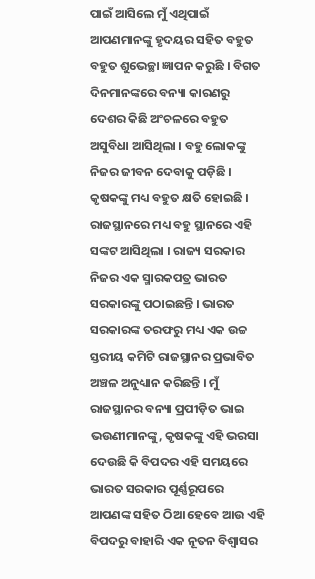ପାଇଁ ଆସିଲେ ମୁଁ ଏଥିପାଇଁ ଆପଣମାନଙ୍କୁ ହୃଦୟର ସହିତ ବହୁତ ବହୁତ ଶୁଭେଚ୍ଛା ଜ୍ଞାପନ କରୁଛି । ବିଗତ ଦିନମାନଙ୍କରେ ବନ୍ୟା କାରଣରୁ ଦେଶର କିଛି ଅଂଚଳରେ ବହୁତ ଅସୁବିଧା ଆସିଥିଲା । ବହୁ ଲୋକଙ୍କୁ ନିଜର ଜୀବନ ଦେବାକୁ ପଡ଼ିଛି । କୃଷକଙ୍କୁ ମଧ୍ୟ ବହୁତ କ୍ଷତି ହୋଇଛି । ରାଜସ୍ଥାନରେ ମଧ୍ୟ ବହୁ ସ୍ଥାନରେ ଏହି ସଙ୍କଟ ଆସିଥିଲା । ରାଜ୍ୟ ସରକାର ନିଜର ଏକ ସ୍ମାରକପତ୍ର ଭାରତ ସରକାରଙ୍କୁ ପଠାଇଛନ୍ତି । ଭାରତ ସରକାରଙ୍କ ତରଫରୁ ମଧ୍ୟ ଏକ ଉଚ୍ଚ ସ୍ତରୀୟ କମିଟି ରାଜସ୍ଥାନର ପ୍ରଭାବିତ ଅଞ୍ଚଳ ଅନୁଧ୍ୟାନ କରିଛନ୍ତି । ମୁଁ ରାଜସ୍ଥାନର ବନ୍ୟା ପ୍ରପୀଡ଼ିତ ଭାଇ ଭଉଣୀମାନଙ୍କୁ, କୃଷକଙ୍କୁ ଏହି ଭରସା ଦେଉଛି କି ବିପଦର ଏହି ସମୟରେ ଭାରତ ସରକାର ପୂର୍ଣ୍ଣରୂପରେ ଆପଣଙ୍କ ସହିତ ଠିଆ ହେବେ ଆଉ ଏହି ବିପଦରୁ ବାହାରି ଏକ ନୂତନ ବିଶ୍ୱାସର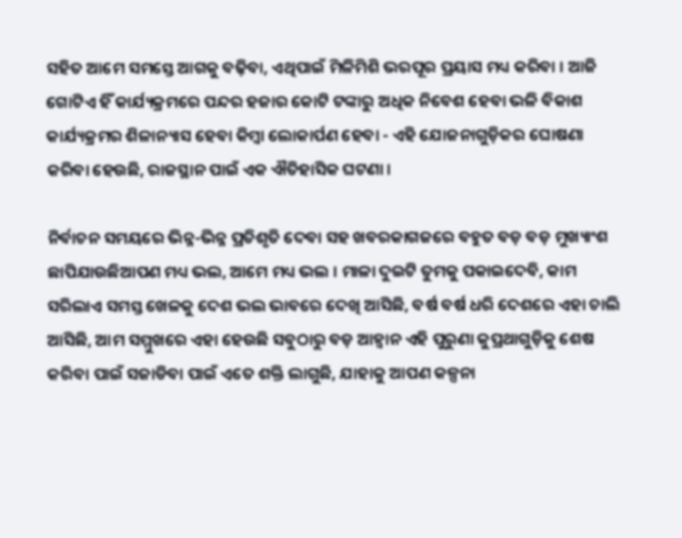ସହିତ ଆମେ ସମସ୍ତେ ଆଗକୁ ବଢ଼ିବା, ଏଥିପାଇଁ ମିଳିମିଶି ଭରପୂର ପ୍ରୟାସ ମଧ୍ୟ କରିବା । ଆଜି ଗୋଟିଏ ହିଁ କାର୍ଯ୍ୟକ୍ରମରେ ପନ୍ଦର ହଜାର କୋଟି ଟଙ୍କାରୁ ଅଧିକ ନିବେଶ ହେବା ଭଳି ବିକାଶ କାର୍ଯ୍ୟକ୍ରମର ଶିଳାନ୍ୟାସ ହେବା କିମ୍ବା ଲୋକାର୍ପଣ ହେବା - ଏହି ଯୋଜନାଗୁଡ଼ିକର ଘୋଷଣା କରିବା ହେଉଛି, ରାଜସ୍ଥାନ ପାଇଁ ଏକ ଐତିହାସିକ ଘଟଣା ।

ନିର୍ବାଚନ ସମୟରେ ଭିନ୍ନ-ଭିନ୍ନ ପ୍ରତିଶୃତି ଦେବା ସହ ଖବରକାଗଜରେ ବହୁତ ବଡ଼ ବଡ଼ ମୁଖ୍ୟାଂଶ ଛାପିଯାଉଛିଆପଣ ମଧ୍ୟ ଭଲ, ଆମେ ମଧ୍ୟ ଭଲ । ମାଳା ଦୁଇଟି ତୁମକୁ ପକାଇଦେବି, କାମ ସରିଲାଏ ସମସ୍ତ ଖେଳକୁ ଦେଶ ଭଲ ଭାବରେ ଦେଖି ଆସିଛି, ବର୍ଷ ବର୍ଷ ଧରି ଦେଶରେ ଏହା ଚାଲି ଆସିଛି, ଆମ ସମ୍ମୁଖରେ ଏହା ହେଉଛି ସବୁଠାରୁ ବଡ଼ ଆହ୍ୱାନ ଏହି ପୁରୁଣା କୁପ୍ରଥାଗୁଡ଼ିକୁ ଶେଷ କରିବା ପାଇଁ ସଜାଡିବା ପାଇଁ ଏତେ ଶକ୍ତି ଲାଗୁଛି, ଯାହାକୁ ଆପଣ କଳ୍ପନା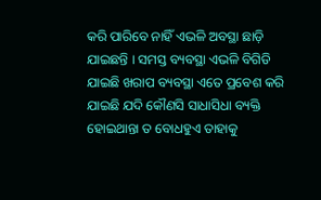କରି ପାରିବେ ନାହିଁ ଏଭଳି ଅବସ୍ଥା ଛାଡ଼ି ଯାଇଛନ୍ତି । ସମସ୍ତ ବ୍ୟବସ୍ଥା ଏଭଳି ବିଗିଡି ଯାଇଛି ଖରାପ ବ୍ୟବସ୍ଥା ଏତେ ପ୍ରବେଶ କରି ଯାଇଛି ଯଦି କୌଣସି ସାଧାସିଧା ବ୍ୟକ୍ତି ହୋଇଥାନ୍ତା ତ ବୋଧହୁଏ ତାହାକୁ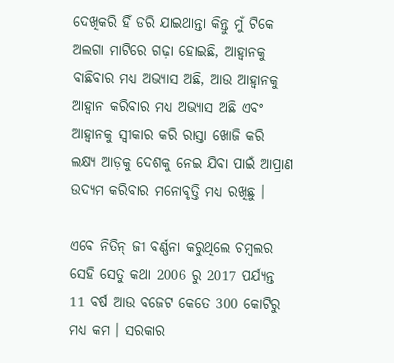ଦେଖିକରି ହିଁ ଡରି ଯାଇଥାନ୍ତା କିନ୍ତୁ ମୁଁ ଟିକେ ଅଲଗା ମାଟିରେ ଗଢ଼ା ହୋଇଛି, ଆହ୍ୱାନକୁ ବାଛିବାର ମଧ୍ୟ ଅଭ୍ୟାସ ଅଛି, ଆଉ ଆହ୍ୱାନକୁ ଆହ୍ୱାନ କରିବାର ମଧ୍ୟ ଅଭ୍ୟାସ ଅଛି ଏବଂ ଆହ୍ୱାନକୁ ସ୍ୱୀକାର କରି ରାସ୍ତା ଖୋଜି କରି ଲକ୍ଷ୍ୟ ଆଡ଼କୁ ଦେଶକୁ ନେଇ ଯିବା ପାଇଁ ଆପ୍ରାଣ ଉଦ୍ୟମ କରିବାର ମନୋବୃତ୍ତି ମଧ୍ୟ ରଖିଛୁ ।

ଏବେ ନିତିନ୍ ଜୀ ବର୍ଣ୍ଣନା କରୁଥିଲେ ଚମ୍ବଲର ସେହି ସେତୁ କଥା 2006 ରୁ 2017 ପର୍ଯ୍ୟନ୍ତ 11 ବର୍ଷ ଆଉ ବଜେଟ କେତେ 300 କୋଟିରୁ ମଧ୍ୟ କମ । ସରକାର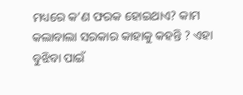ମଧ୍ୟରେ କ’ଣ ଫରକ ହୋଇଥାଏ? କାମ କଲାବାଲା ସରକାର କାହାକୁ କହନ୍ତି ? ଏହା ବୁଝିବା ପାଇଁ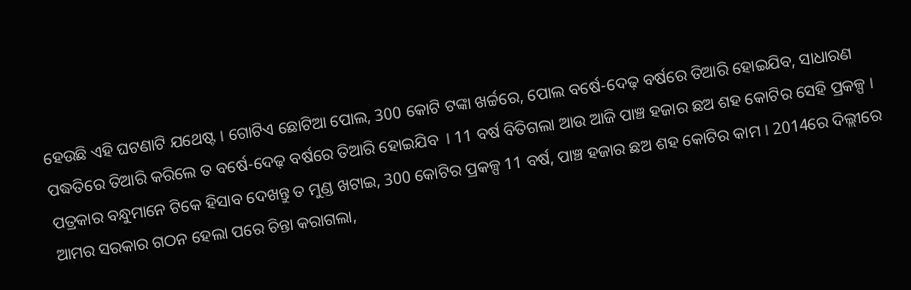ହେଉଛି ଏହି ଘଟଣାଟି ଯଥେଷ୍ଟ । ଗୋଟିଏ ଛୋଟିଆ ପୋଲ, 300 କୋଟି ଟଙ୍କା ଖର୍ଚ୍ଚରେ, ପୋଲ ବର୍ଷେ-ଦେଢ଼ ବର୍ଷରେ ତିଆରି ହୋଇଯିବ, ସାଧାରଣ ପଦ୍ଧତିରେ ତିଆରି କରିଲେ ତ ବର୍ଷେ-ଦେଢ଼ ବର୍ଷରେ ତିଆରି ହୋଇଯିବ  । 11 ବର୍ଷ ବିତିଗଲା ଆଉ ଆଜି ପାଞ୍ଚ ହଜାର ଛଅ ଶହ କୋଟିର ସେହି ପ୍ରକଳ୍ପ । ପତ୍ରକାର ବନ୍ଧୁମାନେ ଟିକେ ହିସାବ ଦେଖନ୍ତୁ ତ ମୁଣ୍ଡ ଖଟାଇ, 300 କୋଟିର ପ୍ରକଳ୍ପ 11 ବର୍ଷ, ପାଞ୍ଚ ହଜାର ଛଅ ଶହ କୋଟିର କାମ । 2014ରେ ଦିଲ୍ଲୀରେ ଆମର ସରକାର ଗଠନ ହେଲା ପରେ ଚିନ୍ତା କରାଗଲା,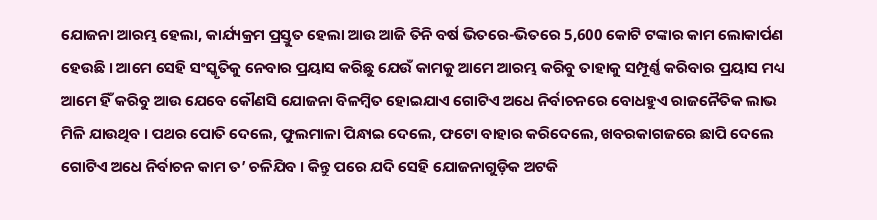ଯୋଜନା ଆରମ୍ଭ ହେଲା, କାର୍ଯ୍ୟକ୍ରମ ପ୍ରସ୍ତୁତ ହେଲା ଆଉ ଆଜି ତିନି ବର୍ଷ ଭିତରେ-ଭିତରେ 5,600 କୋଟି ଟଙ୍କାର କାମ ଲୋକାର୍ପଣ ହେଉଛି । ଆମେ ସେହି ସଂସ୍କୃତିକୁ ନେବାର ପ୍ରୟାସ କରିଛୁ ଯେଉଁ କାମକୁ ଆମେ ଆରମ୍ଭ କରିବୁ ତାହାକୁ ସମ୍ପୂର୍ଣ୍ଣ କରିବାର ପ୍ରୟାସ ମଧ୍ୟ ଆମେ ହିଁ କରିବୁ ଆଉ ଯେବେ କୌଣସି ଯୋଜନା ବିଳମ୍ବିତ ହୋଇଯାଏ ଗୋଟିଏ ଅଧେ ନିର୍ବାଚନରେ ବୋଧହୁଏ ରାଜନୈତିକ ଲାଭ ମିଳି ଯାଉଥିବ । ପଥର ପୋତି ଦେଲେ, ଫୁଲମାଳା ପିନ୍ଧାଇ ଦେଲେ, ଫଟୋ ବାହାର କରିଦେଲେ, ଖବରକାଗଜରେ ଛାପି ଦେଲେ ଗୋଟିଏ ଅଧେ ନିର୍ବାଚନ କାମ ତ’ ଚଳିଯିବ । କିନ୍ତୁ ପରେ ଯଦି ସେହି ଯୋଜନାଗୁଡ଼ିକ ଅଟକି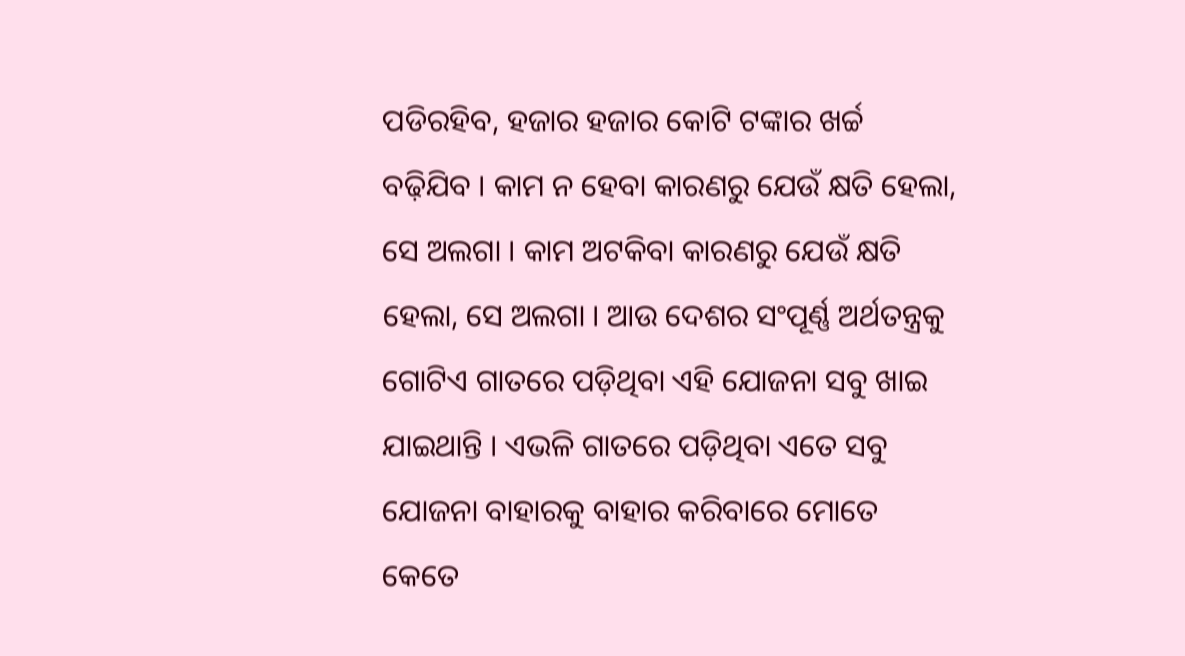ପଡିରହିବ, ହଜାର ହଜାର କୋଟି ଟଙ୍କାର ଖର୍ଚ୍ଚ ବଢ଼ିଯିବ । କାମ ନ ହେବା କାରଣରୁ ଯେଉଁ କ୍ଷତି ହେଲା, ସେ ଅଲଗା । କାମ ଅଟକିବା କାରଣରୁ ଯେଉଁ କ୍ଷତି ହେଲା, ସେ ଅଲଗା । ଆଉ ଦେଶର ସଂପୂର୍ଣ୍ଣ ଅର୍ଥତନ୍ତ୍ରକୁ ଗୋଟିଏ ଗାତରେ ପଡ଼ିଥିବା ଏହି ଯୋଜନା ସବୁ ଖାଇ ଯାଇଥାନ୍ତି । ଏଭଳି ଗାତରେ ପଡ଼ିଥିବା ଏତେ ସବୁ ଯୋଜନା ବାହାରକୁ ବାହାର କରିବାରେ ମୋତେ କେତେ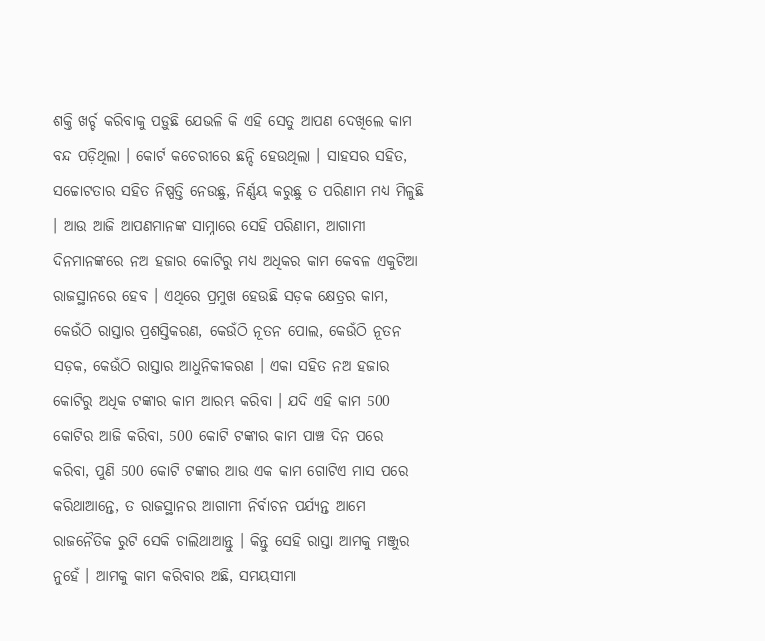ଶକ୍ତି ଖର୍ଚ୍ଚ କରିବାକୁ ପଡ଼ୁଛି ଯେଭଳି କି ଏହି ସେତୁ ଆପଣ ଦେଖିଲେ କାମ ବନ୍ଦ ପଡ଼ିଥିଲା । କୋର୍ଟ କଚେରୀରେ ଛନ୍ଦି ହେଉଥିଲା । ସାହସର ସହିତ, ସଚ୍ଚୋଟତାର ସହିତ ନିଷ୍ପତ୍ତି ନେଉଛୁ, ନିର୍ଣ୍ଣୟ କରୁଛୁ ତ ପରିଣାମ ମଧ୍ୟ ମିଳୁଛି । ଆଉ ଆଜି ଆପଣମାନଙ୍କ ସାମ୍ନାରେ ସେହି ପରିଣାମ, ଆଗାମୀ ଦିନମାନଙ୍କରେ ନଅ ହଜାର କୋଟିରୁ ମଧ୍ୟ ଅଧିକର କାମ କେବଳ ଏକୁଟିଆ ରାଜସ୍ଥାନରେ ହେବ । ଏଥିରେ ପ୍ରମୁଖ ହେଉଛି ସଡ଼କ କ୍ଷେତ୍ରର କାମ, କେଉଁଠି ରାସ୍ତାର ପ୍ରଶସ୍ତିକରଣ, କେଉଁଠି ନୂତନ ପୋଲ, କେଉଁଠି ନୂତନ ସଡ଼କ, କେଉଁଠି ରାସ୍ତାର ଆଧୁନିକୀକରଣ । ଏକା ସହିତ ନଅ ହଜାର କୋଟିରୁ ଅଧିକ ଟଙ୍କାର କାମ ଆରମ୍ଭ କରିବା । ଯଦି ଏହି କାମ 500 କୋଟିର ଆଜି କରିବା, 500 କୋଟି ଟଙ୍କାର କାମ ପାଞ୍ଚ ଦିନ ପରେ କରିବା, ପୁଣି 500 କୋଟି ଟଙ୍କାର ଆଉ ଏକ କାମ ଗୋଟିଏ ମାସ ପରେ କରିଥାଆନ୍ତେ, ତ ରାଜସ୍ଥାନର ଆଗାମୀ ନିର୍ବାଚନ ପର୍ଯ୍ୟନ୍ତ ଆମେ ରାଜନୈତିକ ରୁଟି ସେକି ଚାଲିଥାଆନ୍ତୁ । କିନ୍ତୁ ସେହି ରାସ୍ତା ଆମକୁ ମଞ୍ଜୁର ନୁହେଁ । ଆମକୁ କାମ କରିବାର ଅଛି, ସମୟସୀମା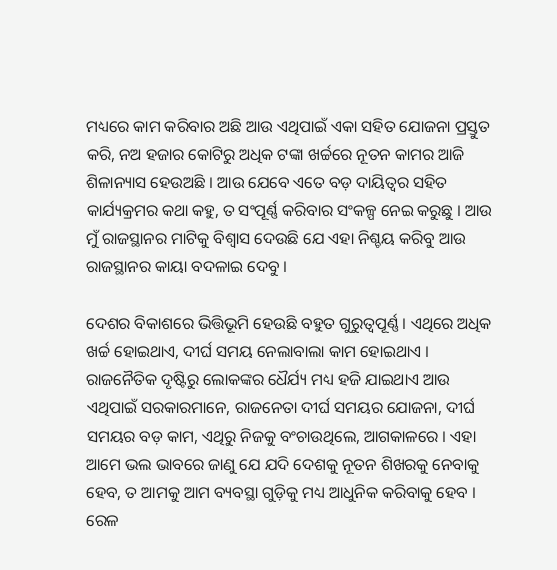ମଧ୍ୟରେ କାମ କରିବାର ଅଛି ଆଉ ଏଥିପାଇଁ ଏକା ସହିତ ଯୋଜନା ପ୍ରସ୍ତୁତ କରି, ନଅ ହଜାର କୋଟିରୁ ଅଧିକ ଟଙ୍କା ଖର୍ଚ୍ଚରେ ନୂତନ କାମର ଆଜି ଶିଳାନ୍ୟାସ ହେଉଅଛି । ଆଉ ଯେବେ ଏତେ ବଡ଼ ଦାୟିତ୍ୱର ସହିତ କାର୍ଯ୍ୟକ୍ରମର କଥା କହୁ, ତ ସଂପୂର୍ଣ୍ଣ କରିବାର ସଂକଳ୍ପ ନେଇ କରୁଛୁ । ଆଉ ମୁଁ ରାଜସ୍ଥାନର ମାଟିକୁ ବିଶ୍ୱାସ ଦେଉଛି ଯେ ଏହା ନିଶ୍ଚୟ କରିବୁ ଆଉ ରାଜସ୍ଥାନର କାୟା ବଦଳାଇ ଦେବୁ ।

ଦେଶର ବିକାଶରେ ଭିତ୍ତିଭୂମି ହେଉଛି ବହୁତ ଗୁରୁତ୍ୱପୂର୍ଣ୍ଣ । ଏଥିରେ ଅଧିକ ଖର୍ଚ୍ଚ ହୋଇଥାଏ, ଦୀର୍ଘ ସମୟ ନେଲାବାଲା କାମ ହୋଇଥାଏ । ରାଜନୈତିକ ଦୃଷ୍ଟିରୁ ଲୋକଙ୍କର ଧୈର୍ଯ୍ୟ ମଧ୍ୟ ହଜି ଯାଇଥାଏ ଆଉ ଏଥିପାଇଁ ସରକାରମାନେ, ରାଜନେତା ଦୀର୍ଘ ସମୟର ଯୋଜନା, ଦୀର୍ଘ ସମୟର ବଡ଼ କାମ, ଏଥିରୁ ନିଜକୁ ବଂଚାଉଥିଲେ, ଆଗକାଳରେ । ଏହା ଆମେ ଭଲ ଭାବରେ ଜାଣୁ ଯେ ଯଦି ଦେଶକୁ ନୂତନ ଶିଖରକୁ ନେବାକୁ ହେବ, ତ ଆମକୁ ଆମ ବ୍ୟବସ୍ଥା ଗୁଡ଼ିକୁ ମଧ୍ୟ ଆଧୁନିକ କରିବାକୁ ହେବ । ରେଳ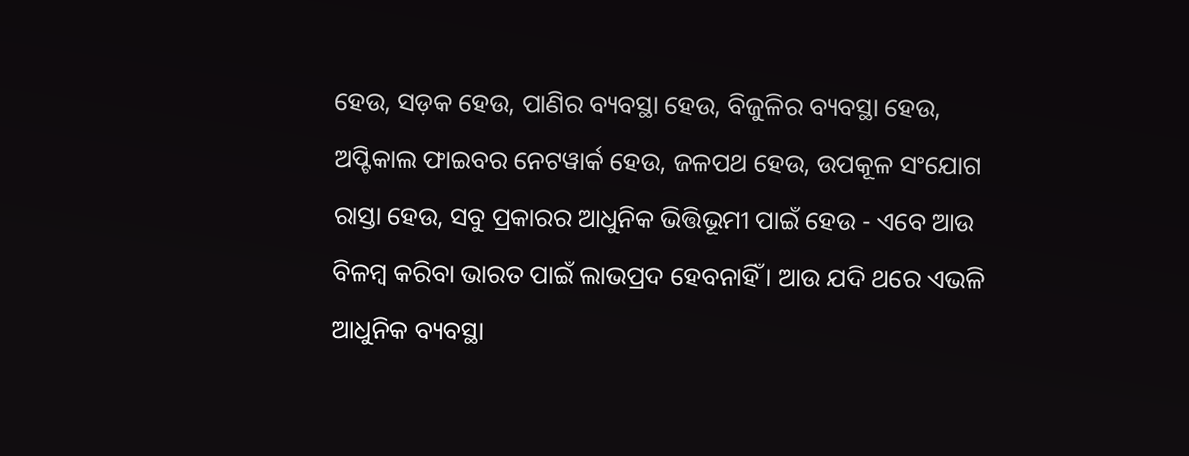ହେଉ, ସଡ଼କ ହେଉ, ପାଣିର ବ୍ୟବସ୍ଥା ହେଉ, ବିଜୁଳିର ବ୍ୟବସ୍ଥା ହେଉ, ଅପ୍ଟିକାଲ ଫାଇବର ନେଟୱାର୍କ ହେଉ, ଜଳପଥ ହେଉ, ଉପକୂଳ ସଂଯୋଗ ରାସ୍ତା ହେଉ, ସବୁ ପ୍ରକାରର ଆଧୁନିକ ଭିତ୍ତିଭୂମୀ ପାଇଁ ହେଉ - ଏବେ ଆଉ ବିଳମ୍ବ କରିବା ଭାରତ ପାଇଁ ଲାଭପ୍ରଦ ହେବନାହିଁ । ଆଉ ଯଦି ଥରେ ଏଭଳି ଆଧୁନିକ ବ୍ୟବସ୍ଥା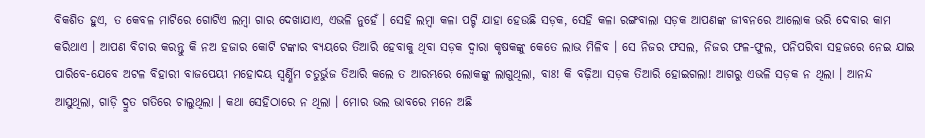ବିକଶିତ ହୁଏ, ତ କେବଳ ମାଟିରେ ଗୋଟିଏ ଲମ୍ବା ଗାର ଦେଖାଯାଏ, ଏଭଳି ନୁହେଁ । ସେହି ଲମ୍ବା କଳା ପଟ୍ଟି ଯାହା ହେଉଛି ସଡ଼କ, ସେହି କଳା ରଙ୍ଗବାଲା ସଡ଼କ ଆପଣଙ୍କ ଜୀବନରେ ଆଲୋକ ଭରି ଦେବାର କାମ କରିଥାଏ । ଆପଣ ବିଚାର କରନ୍ତୁ କି ନଅ ହଜାର କୋଟି ଟଙ୍କାର ବ୍ୟୟରେ ତିଆରି ହେବାକୁ ଥିବା ସଡ଼କ ଦ୍ୱାରା କୃଷକଙ୍କୁ କେତେ ଲାଭ ମିଳିବ । ସେ ନିଜର ଫସଲ, ନିଜର ଫଳ-ଫୁଲ, ପନିପରିବା ସହଜରେ ନେଇ ଯାଇ ପାରିବେ-ଯେବେ ଅଟଳ ବିହାରୀ ବାଜପେୟୀ ମହୋଦୟ ସ୍ୱର୍ଣ୍ଣିମ ଚତୁର୍ଭୁଜ ତିଆରି କଲେ ତ ଆରମ୍ଭରେ ଲୋକଙ୍କୁ ଲାଗୁଥିଲା, ବାଃ! କି ବଢ଼ିଆ ସଡ଼କ ତିଆରି ହୋଇଗଲା! ଆଗରୁ ଏଭଳି ସଡ଼କ ନ ଥିଲା । ଆନନ୍ଦ ଆସୁଥିଲା, ଗାଡ଼ି ଦ୍ରୁତ ଗତିରେ ଚାଲୁଥିଲା । କଥା ସେହିଠାରେ ନ ଥିଲା । ମୋର ଭଲ ଭାବରେ ମନେ ଅଛି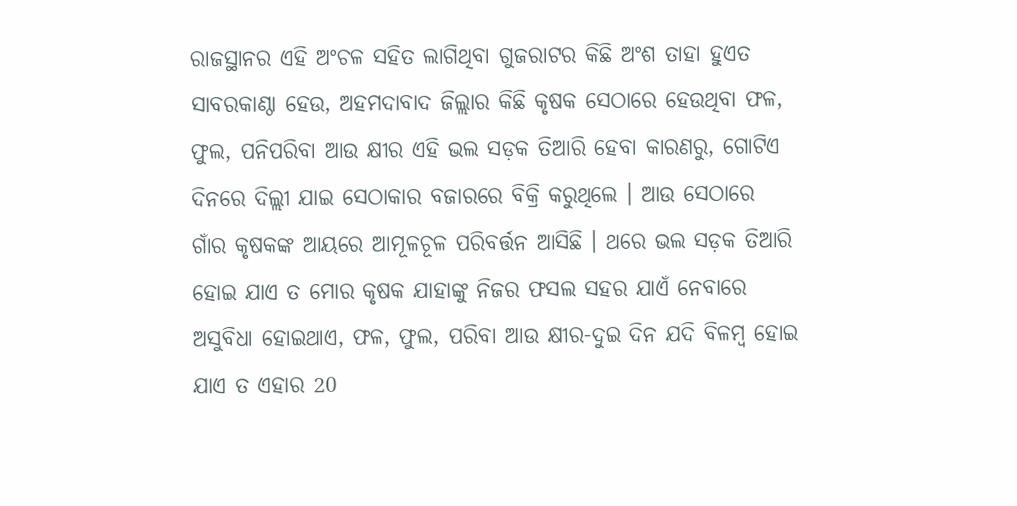ରାଜସ୍ଥାନର ଏହି ଅଂଚଳ ସହିତ ଲାଗିଥିବା ଗୁଜରାଟର କିଛି ଅଂଶ ତାହା ହୁଏତ ସାବରକାଣ୍ଠା ହେଉ, ଅହମଦାବାଦ ଜିଲ୍ଲାର କିଛି କୃଷକ ସେଠାରେ ହେଉଥିବା ଫଳ, ଫୁଲ, ପନିପରିବା ଆଉ କ୍ଷୀର ଏହି ଭଲ ସଡ଼କ ତିଆରି ହେବା କାରଣରୁ, ଗୋଟିଏ ଦିନରେ ଦିଲ୍ଲୀ ଯାଇ ସେଠାକାର ବଜାରରେ ବିକ୍ରି କରୁଥିଲେ । ଆଉ ସେଠାରେ ଗାଁର କୃଷକଙ୍କ ଆୟରେ ଆମୂଳଚୂଳ ପରିବର୍ତ୍ତନ ଆସିଛି । ଥରେ ଭଲ ସଡ଼କ ତିଆରି ହୋଇ ଯାଏ ତ ମୋର କୃଷକ ଯାହାଙ୍କୁ ନିଜର ଫସଲ ସହର ଯାଏଁ ନେବାରେ ଅସୁବିଧା ହୋଇଥାଏ, ଫଳ, ଫୁଲ, ପରିବା ଆଉ କ୍ଷୀର-ଦୁଇ ଦିନ ଯଦି ବିଳମ୍ବ ହୋଇ ଯାଏ ତ ଏହାର 20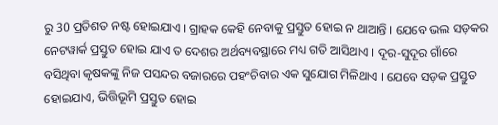ରୁ 30 ପ୍ରତିଶତ ନଷ୍ଟ ହୋଇଯାଏ । ଗ୍ରାହକ କେହି ନେବାକୁ ପ୍ରସ୍ତୁତ ହୋଇ ନ ଥାଆନ୍ତି । ଯେବେ ଭଲ ସଡ଼କର ନେଟୱାର୍କ ପ୍ରସ୍ତୁତ ହୋଇ ଯାଏ ତ ଦେଶର ଅର୍ଥବ୍ୟବସ୍ଥାରେ ମଧ୍ୟ ଗତି ଆସିଥାଏ । ଦୂର-ସୁଦୂର ଗାଁରେ ବସିଥିବା କୃଷକଙ୍କୁ ନିଜ ପସନ୍ଦର ବଜାରରେ ପହଂଚିବାର ଏକ ସୁଯୋଗ ମିଳିଥାଏ । ଯେବେ ସଡ଼କ ପ୍ରସ୍ତୁତ ହୋଇଯାଏ, ଭିତ୍ତିଭୂମି ପ୍ରସ୍ତୁତ ହୋଇ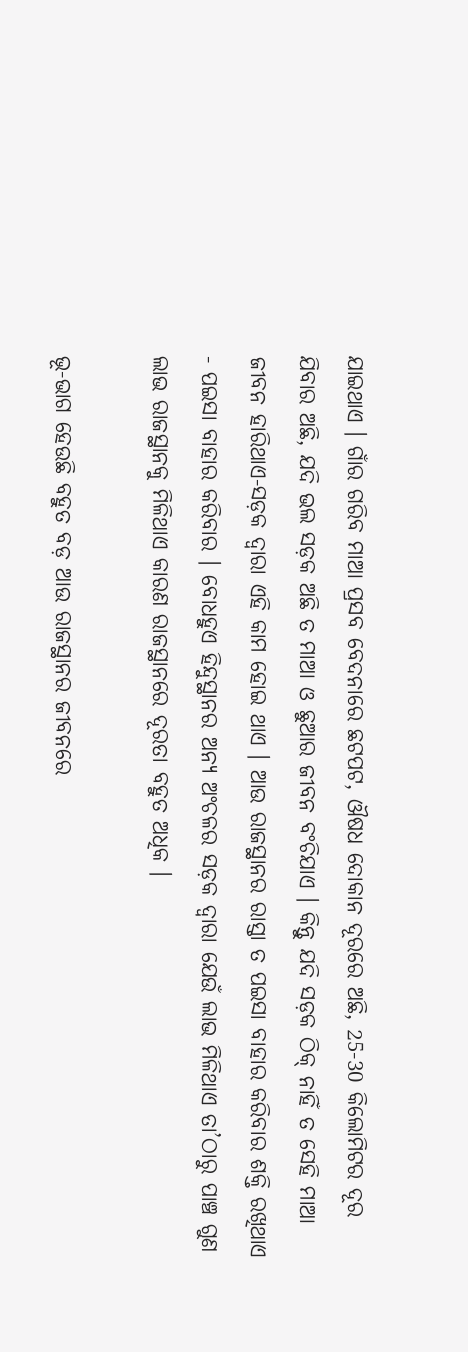ଯାଇଥାଏ । ଗାଁର ଗରିବ ମାଆ ପ୍ରସବ ବେଦନାରେ ଛଟପଟ, ଔଷଧ ଦୋକାନ ଦୂରରେ ଅଛି, 25-30 କିଲୋମିଟର ଦୂର ଯିବାର ଅଛି, ଯଦି ଭଲ ସଡ଼କ ଅଛି ତ ମାଆ ଓ ଛୁଆର ଜୀବନ ବଂଚିଯାଏ । କିନ୍ତୁ ଯଦି ସଡ଼କ ଠିକ୍ ନାହିଁ ତ ସେହି ମାଆ ଜୀବନ ହାରିଥାଏ-ସଡ଼କ ଦ୍ୱାରା ଏହି କାମ ହୋଇ ଥାଏ । ଆଉ ରାଜସ୍ଥାନର ରାସ୍ତା ତ ପଇସା ବାହାର କରିବାର ଶକ୍ତି ରଖିଥାଏ - ପଇସା ବାହାର କରିବାର । ବୋଧହୁଏ ହିନ୍ଦୁସ୍ଥାନର ଅନ୍ୟ ଅଂଚଳର ସଡ଼କ ଦ୍ୱାରା ଯେଉଁ ଲାଭ ମିଳିଥାଏ ତା’ଠାରୁ ପାଞ୍ଚ ଗୁଣ ଲାଭ ରାଜସ୍ଥାନକୁ ମିଳିଥାଏ କାରଣ ରାଜସ୍ଥାନରେ ଦୂରତା ବହୁତ ଅଧିକ ।

ଭୂ-ଭାଗ ହେଉଛି ବହୁତ ବଡ଼ ଆଉ ରାଜସ୍ଥାନର ଜୀବନରେ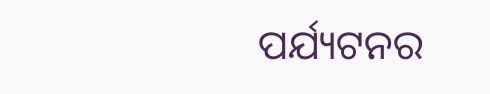ପର୍ଯ୍ୟଟନର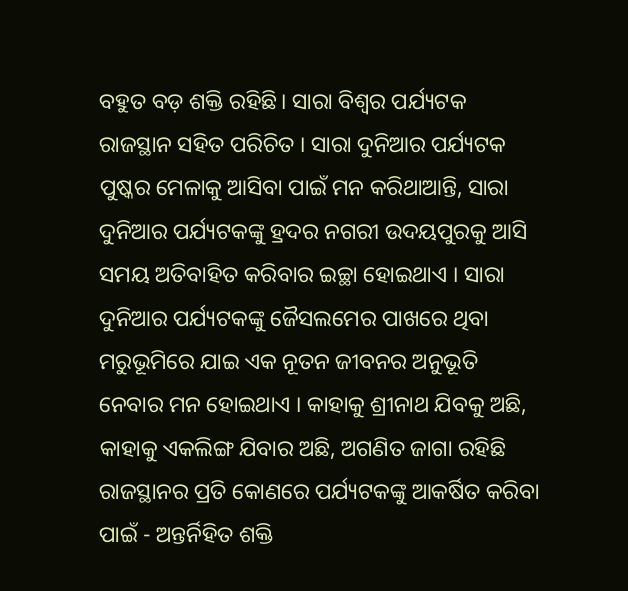ବହୁତ ବଡ଼ ଶକ୍ତି ରହିଛି। ସାରା ବିଶ୍ୱର ପର୍ଯ୍ୟଟକ ରାଜସ୍ଥାନ ସହିତ ପରିଚିତ । ସାରା ଦୁନିଆର ପର୍ଯ୍ୟଟକ ପୁଷ୍କର ମେଳାକୁ ଆସିବା ପାଇଁ ମନ କରିଥାଆନ୍ତି, ସାରା ଦୁନିଆର ପର୍ଯ୍ୟଟକଙ୍କୁ ହ୍ରଦର ନଗରୀ ଉଦୟପୁରକୁ ଆସି ସମୟ ଅତିବାହିତ କରିବାର ଇଚ୍ଛା ହୋଇଥାଏ । ସାରା ଦୁନିଆର ପର୍ଯ୍ୟଟକଙ୍କୁ ଜୈସଲମେର ପାଖରେ ଥିବା ମରୁଭୂମିରେ ଯାଇ ଏକ ନୂତନ ଜୀବନର ଅନୁଭୂତି ନେବାର ମନ ହୋଇଥାଏ । କାହାକୁ ଶ୍ରୀନାଥ ଯିବକୁ ଅଛି, କାହାକୁ ଏକଲିଙ୍ଗ ଯିବାର ଅଛି, ଅଗଣିତ ଜାଗା ରହିଛି ରାଜସ୍ଥାନର ପ୍ରତି କୋଣରେ ପର୍ଯ୍ୟଟକଙ୍କୁ ଆକର୍ଷିତ କରିବା ପାଇଁ - ଅନ୍ତର୍ନିହିତ ଶକ୍ତି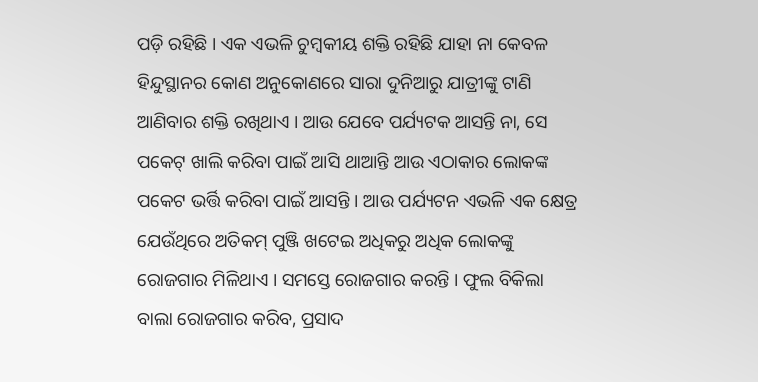ପଡ଼ି ରହିଛି । ଏକ ଏଭଳି ଚୁମ୍ବକୀୟ ଶକ୍ତି ରହିଛି ଯାହା ନା କେବଳ ହିନ୍ଦୁସ୍ଥାନର କୋଣ ଅନୁକୋଣରେ ସାରା ଦୁନିଆରୁ ଯାତ୍ରୀଙ୍କୁ ଟାଣି ଆଣିବାର ଶକ୍ତି ରଖିଥାଏ । ଆଉ ଯେବେ ପର୍ଯ୍ୟଟକ ଆସନ୍ତି ନା, ସେ ପକେଟ୍ ଖାଲି କରିବା ପାଇଁ ଆସି ଥାଆନ୍ତି ଆଉ ଏଠାକାର ଲୋକଙ୍କ ପକେଟ ଭର୍ତ୍ତି କରିବା ପାଇଁ ଆସନ୍ତି । ଆଉ ପର୍ଯ୍ୟଟନ ଏଭଳି ଏକ କ୍ଷେତ୍ର ଯେଉଁଥିରେ ଅତିକମ୍ ପୁଞ୍ଜି ଖଟେଇ ଅଧିକରୁ ଅଧିକ ଲୋକଙ୍କୁ ରୋଜଗାର ମିଳିଥାଏ । ସମସ୍ତେ ରୋଜଗାର କରନ୍ତି । ଫୁଲ ବିକିଲା ବାଲା ରୋଜଗାର କରିବ, ପ୍ରସାଦ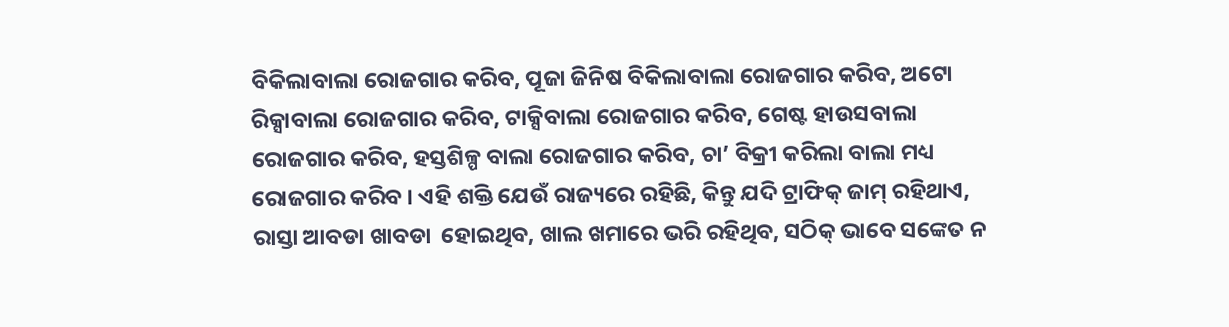ବିକିଲାବାଲା ରୋଜଗାର କରିବ, ପୂଜା ଜିନିଷ ବିକିଲାବାଲା ରୋଜଗାର କରିବ, ଅଟୋ ରିକ୍ସାବାଲା ରୋଜଗାର କରିବ, ଟାକ୍ସିବାଲା ରୋଜଗାର କରିବ, ଗେଷ୍ଟ ହାଉସବାଲା ରୋଜଗାର କରିବ, ହସ୍ତଶିଳ୍ପ ବାଲା ରୋଜଗାର କରିବ, ଚା’ ବିକ୍ରୀ କରିଲା ବାଲା ମଧ୍ୟ ରୋଜଗାର କରିବ । ଏହି ଶକ୍ତି ଯେଉଁ ରାଜ୍ୟରେ ରହିଛି, କିନ୍ତୁ ଯଦି ଟ୍ରାଫିକ୍ ଜାମ୍ ରହିଥାଏ, ରାସ୍ତା ଆବଡା ଖାବଡା  ହୋଇଥିବ, ଖାଲ ଖମାରେ ଭରି ରହିଥିବ, ସଠିକ୍ ଭାବେ ସଙ୍କେତ ନ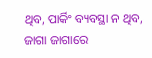ଥିବ, ପାର୍କିଂ ବ୍ୟବସ୍ଥା ନ ଥିବ, ଜାଗା ଜାଗାରେ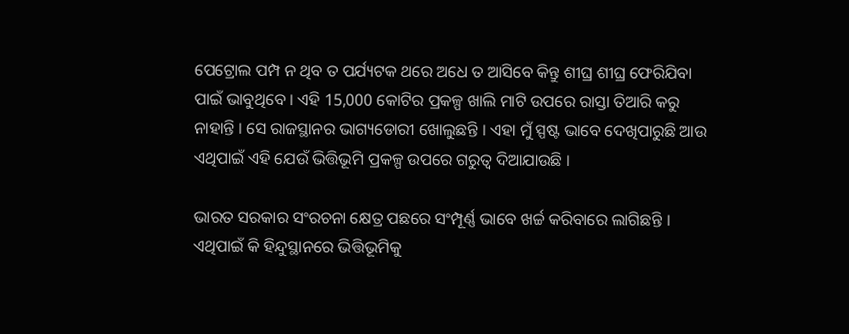ପେଟ୍ରୋଲ ପମ୍ପ ନ ଥିବ ତ ପର୍ଯ୍ୟଟକ ଥରେ ଅଧେ ତ ଆସିବେ କିନ୍ତୁ ଶୀଘ୍ର ଶୀଘ୍ର ଫେରିଯିବା ପାଇଁ ଭାବୁଥିବେ । ଏହି 15,000 କୋଟିର ପ୍ରକଳ୍ପ ଖାଲି ମାଟି ଉପରେ ରାସ୍ତା ତିଆରି କରୁ ନାହାନ୍ତି । ସେ ରାଜସ୍ଥାନର ଭାଗ୍ୟଡୋରୀ ଖୋଲୁଛନ୍ତି । ଏହା ମୁଁ ସ୍ପଷ୍ଟ ଭାବେ ଦେଖିପାରୁଛି ଆଉ ଏଥିପାଇଁ ଏହି ଯେଉଁ ଭିତ୍ତିଭୂମି ପ୍ରକଳ୍ପ ଉପରେ ଗରୁତ୍ୱ ଦିଆଯାଉଛି ।

ଭାରତ ସରକାର ସଂରଚନା କ୍ଷେତ୍ର ପଛରେ ସଂମ୍ପୂର୍ଣ୍ଣ ଭାବେ ଖର୍ଚ୍ଚ କରିବାରେ ଲାଗିଛନ୍ତି । ଏଥିପାଇଁ କି ହିନ୍ଦୁସ୍ଥାନରେ ଭିତ୍ତିଭୂମିକୁ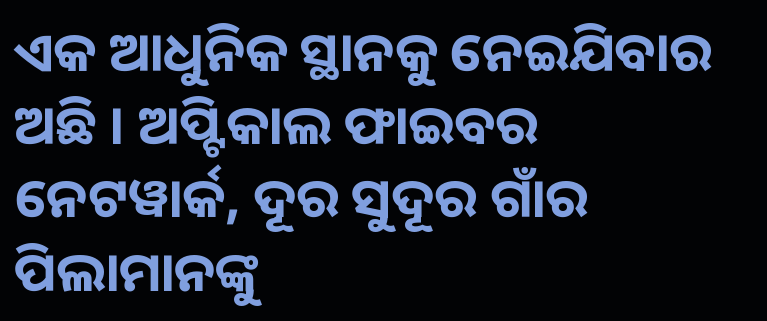ଏକ ଆଧୁନିକ ସ୍ଥାନକୁ ନେଇଯିବାର ଅଛି । ଅପ୍ଟିକାଲ ଫାଇବର ନେଟୱାର୍କ, ଦୂର ସୁଦୂର ଗାଁର ପିଲାମାନଙ୍କୁ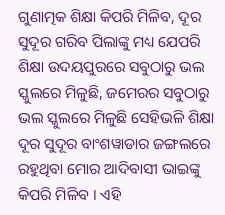ଗୁଣାତ୍ମକ ଶିକ୍ଷା କିପରି ମିଳିବ, ଦୂର ସୁଦୂର ଗରିବ ପିଲାଙ୍କୁ ମଧ୍ୟ ଯେପରି ଶିକ୍ଷା ଉଦୟପୁରରେ ସବୁଠାରୁ ଭଲ ସ୍କୁଲରେ ମିଳୁଛି, ଜମେରର ସବୁଠାରୁ ଭଲ ସ୍କୁଲରେ ମିଳୁଛି ସେହିଭଳି ଶିକ୍ଷା ଦୂର ସୁଦୂର ବାଂଶୱାଡାର ଜଙ୍ଗଲରେ ରହୁଥିବା ମୋର ଆଦିବାସୀ ଭାଇଙ୍କୁ କିପରି ମିଳିବ । ଏହି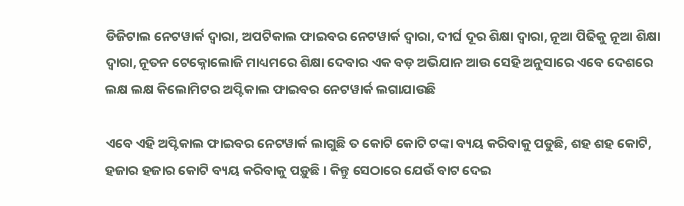ଡିଜିଟାଲ ନେଟୱାର୍କ ଦ୍ୱାରା, ଅପଟିକାଲ ଫାଇବର ନେଟୱାର୍କ ଦ୍ୱାରା, ଦୀର୍ଘ ଦୂର ଶିକ୍ଷା ଦ୍ୱାରା, ନୂଆ ପିଢିକୁ ନୂଆ ଶିକ୍ଷା ଦ୍ୱାରା, ନୂତନ ଟେକ୍ନୋଲୋଜି ମାଧ୍ୟମରେ ଶିକ୍ଷା ଦେବାର ଏକ ବଡ଼ ଅଭିଯାନ ଆଉ ସେହି ଅନୁସାରେ ଏବେ ଦେଶରେ ଲକ୍ଷ ଲକ୍ଷ କିଲୋମିଟର ଅପ୍ଟିକାଲ ଫାଇବର ନେଟୱାର୍କ ଲଗାଯାଉଛି

ଏବେ ଏହି ଅପ୍ଟିକାଲ ଫାଇବର ନେଟୱାର୍କ ଲାଗୁଛି ତ କୋଟି କୋଟି ଟଙ୍କା ବ୍ୟୟ କରିବାକୁ ପଡୁଛି, ଶହ ଶହ କୋଟି, ହଜାର ହଜାର କୋଟି ବ୍ୟୟ କରିବାକୁ ପଡ଼ୁଛି । କିନ୍ତୁ ସେଠାରେ ଯେଉଁ ବାଟ ଦେଇ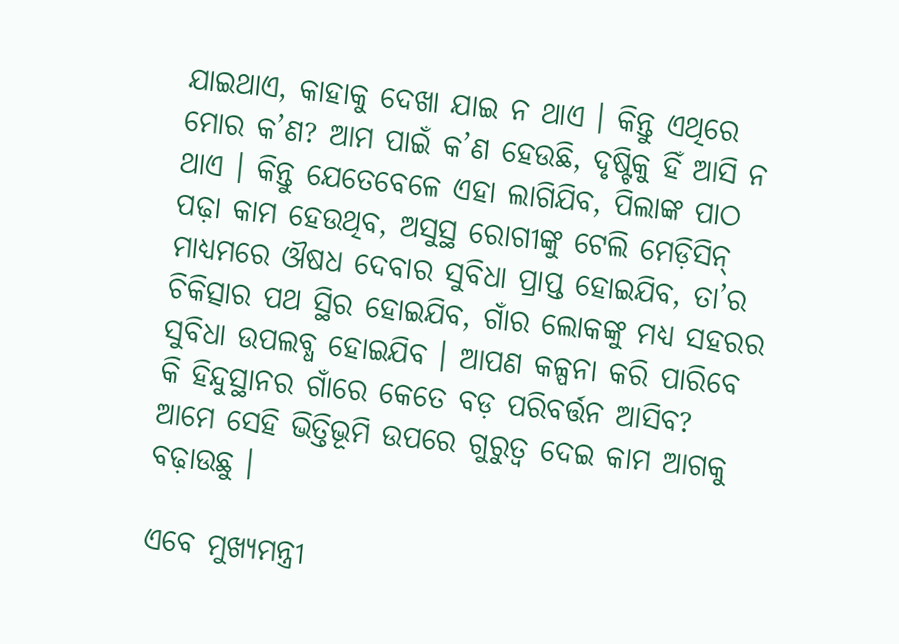ଯାଇଥାଏ, କାହାକୁ ଦେଖା ଯାଇ ନ ଥାଏ । କିନ୍ତୁ ଏଥିରେ ମୋର କ’ଣ? ଆମ ପାଇଁ କ’ଣ ହେଉଛି, ଦୃଷ୍ଟିକୁ ହିଁ ଆସି ନ ଥାଏ । କିନ୍ତୁ ଯେତେବେଳେ ଏହା ଲାଗିଯିବ, ପିଲାଙ୍କ ପାଠ ପଢ଼ା କାମ ହେଉଥିବ, ଅସୁସ୍ଥ ରୋଗୀଙ୍କୁ ଟେଲି ମେଡ଼ିସିନ୍ ମାଧ୍ୟମରେ ଔଷଧ ଦେବାର ସୁବିଧା ପ୍ରାପ୍ତ ହୋଇଯିବ, ତା’ର ଚିକିତ୍ସାର ପଥ ସ୍ଥିର ହୋଇଯିବ, ଗାଁର ଲୋକଙ୍କୁ ମଧ୍ୟ ସହରର ସୁବିଧା ଉପଲବ୍ଧ ହୋଇଯିବ । ଆପଣ କଳ୍ପନା କରି ପାରିବେ କି ହିନ୍ଦୁସ୍ଥାନର ଗାଁରେ କେତେ ବଡ଼ ପରିବର୍ତ୍ତନ ଆସିବ? ଆମେ ସେହି ଭିତ୍ତିଭୂମି ଉପରେ ଗୁରୁତ୍ୱ ଦେଇ କାମ ଆଗକୁ ବଢ଼ାଉଛୁ ।

ଏବେ ମୁଖ୍ୟମନ୍ତ୍ରୀ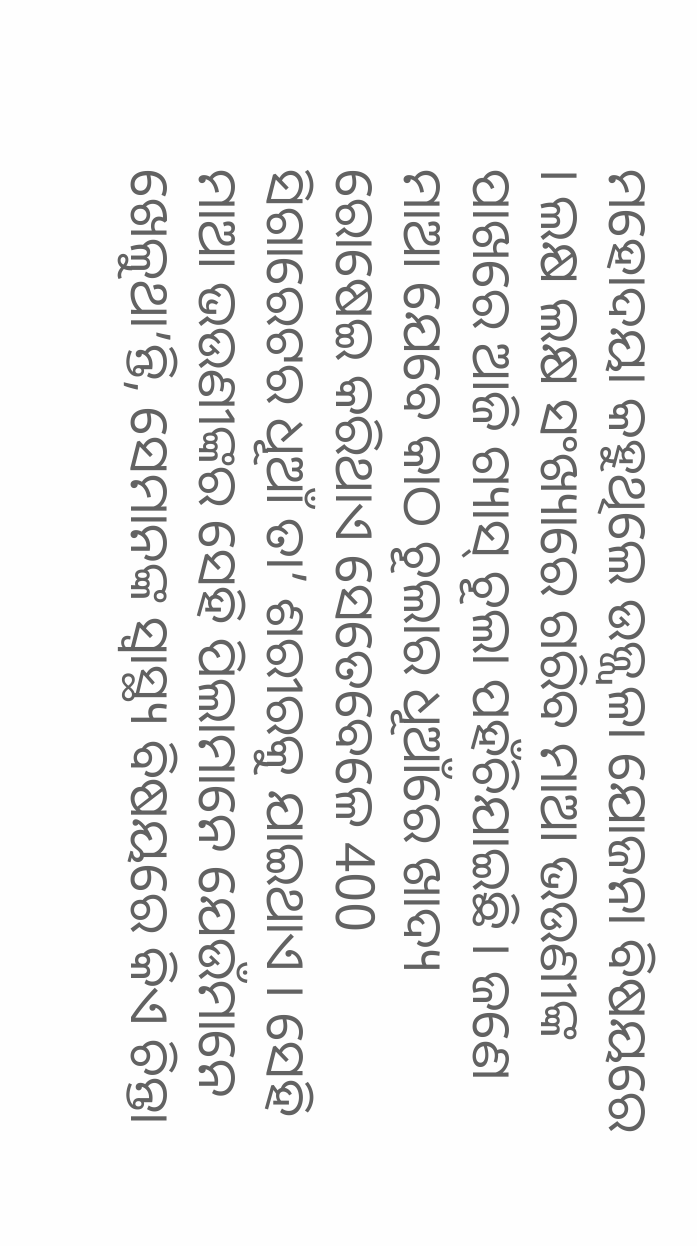ମହୋଦୟା କହୁଥିଲେ ଉଜ୍ଜ୍ୱଳା ଯୋଜନା ବିଷୟରେ । ଲକ୍ଷ ଲକ୍ଷ ସଂଖ୍ୟାରେ ଗରିବ ମାଆ ଭଉଣୀଙ୍କ ପାଖରେ ଆଜି ଗ୍ୟାସ୍ ଚୂଲା ପହଁଚିଯାଇଛି । ଜଣେ ମାଆ ଯେବେ କାଠ ଚୂଲାର ଧୂଆଁରେ ଖାଦ୍ୟ ରୋଷେଇ କରିଥାଏ ସେତେବେଳେ 400 ସିଗାରେଟର ଧୂଆଁ ତା’ ଶରୀରକୁ ଯାଇଥାଏ । ସେହି ମାଆ ଭଉଣୀଙ୍କର ସେହି ପିଲାମାନେ ଯେଉଁମାନେ ଖେଳୁଥା’ନ୍ତି, ସେମାନଙ୍କ ସ୍ୱାସ୍ଥ୍ୟ ବିଷୟରେ କିଏ ଚିନ୍ତା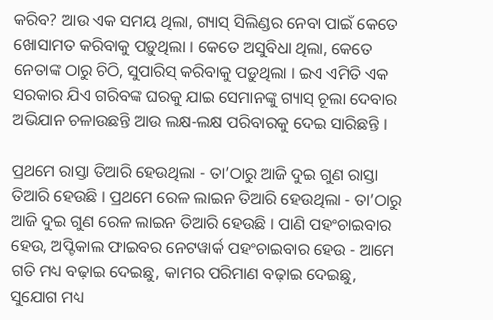କରିବ? ଆଉ ଏକ ସମୟ ଥିଲା, ଗ୍ୟାସ୍ ସିଲିଣ୍ଡର ନେବା ପାଇଁ କେତେ ଖୋସାମତ କରିବାକୁ ପଡ଼ୁଥିଲା । କେତେ ଅସୁବିଧା ଥିଲା, କେତେ ନେତାଙ୍କ ଠାରୁ ଚିଠି, ସୁପାରିସ୍ କରିବାକୁ ପଡ଼ୁଥିଲା । ଇଏ ଏମିତି ଏକ ସରକାର ଯିଏ ଗରିବଙ୍କ ଘରକୁ ଯାଇ ସେମାନଙ୍କୁ ଗ୍ୟାସ୍ ଚୂଲା ଦେବାର ଅଭିଯାନ ଚଳାଉଛନ୍ତି ଆଉ ଲକ୍ଷ-ଲକ୍ଷ ପରିବାରକୁ ଦେଇ ସାରିଛନ୍ତି ।

ପ୍ରଥମେ ରାସ୍ତା ତିଆରି ହେଉଥିଲା - ତା’ଠାରୁ ଆଜି ଦୁଇ ଗୁଣ ରାସ୍ତା ତିଆରି ହେଉଛି । ପ୍ରଥମେ ରେଳ ଲାଇନ ତିଆରି ହେଉଥିଲା - ତା’ଠାରୁ ଆଜି ଦୁଇ ଗୁଣ ରେଳ ଲାଇନ ତିଆରି ହେଉଛି । ପାଣି ପହଂଚାଇବାର ହେଉ, ଅପ୍ଟିକାଲ ଫାଇବର ନେଟୱାର୍କ ପହଂଚାଇବାର ହେଉ - ଆମେ ଗତି ମଧ୍ୟ ବଢ଼ାଇ ଦେଇଛୁ, କାମର ପରିମାଣ ବଢ଼ାଇ ଦେଇଛୁ, ସୁଯୋଗ ମଧ୍ୟ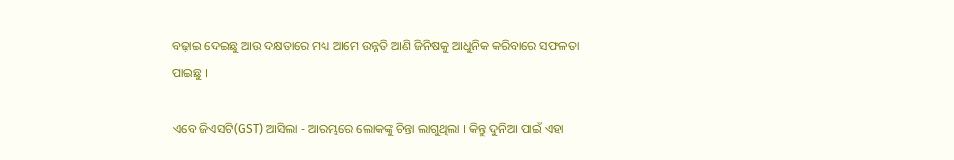ବଢ଼ାଇ ଦେଇଛୁ ଆଉ ଦକ୍ଷତାରେ ମଧ୍ୟ ଆମେ ଉନ୍ନତି ଆଣି ଜିନିଷକୁ ଆଧୁନିକ କରିବାରେ ସଫଳତା ପାଇଛୁ ।

ଏବେ ଜିଏସଟି(GST) ଆସିଲା - ଆରମ୍ଭରେ ଲୋକଙ୍କୁ ଚିନ୍ତା ଲାଗୁଥିଲା । କିନ୍ତୁ ଦୁନିଆ ପାଇଁ ଏହା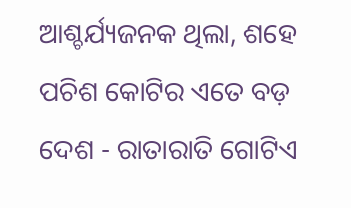ଆଶ୍ଚର୍ଯ୍ୟଜନକ ଥିଲା, ଶହେ ପଚିଶ କୋଟିର ଏତେ ବଡ଼ ଦେଶ - ରାତାରାତି ଗୋଟିଏ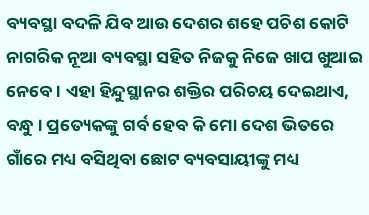ବ୍ୟବସ୍ଥା ବଦଳି ଯିବ ଆଉ ଦେଶର ଶହେ ପଚିଶ କୋଟି ନାଗରିକ ନୂଆ ବ୍ୟବସ୍ଥା ସହିତ ନିଜକୁ ନିଜେ ଖାପ ଖୁଆଇ ନେବେ । ଏହା ହିନ୍ଦୁସ୍ଥାନର ଶକ୍ତିର ପରିଚୟ ଦେଇଥାଏ, ବନ୍ଧୁ । ପ୍ରତ୍ୟେକଙ୍କୁ ଗର୍ବ ହେବ କି ମୋ ଦେଶ ଭିତରେ ଗାଁରେ ମଧ୍ୟ ବସିଥିବା ଛୋଟ ବ୍ୟବସାୟୀଙ୍କୁ ମଧ୍ୟ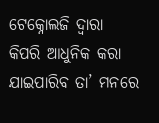ଟେକ୍ନୋଲଜି ଦ୍ୱାରା କିପରି ଆଧୁନିକ କରା ଯାଇପାରିବ ତା’ ମନରେ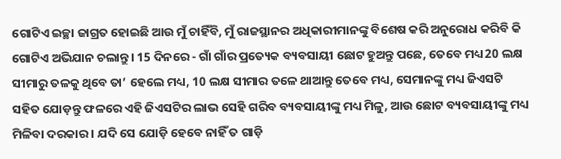ଗୋଟିଏ ଇଚ୍ଛା ଜାଗ୍ରତ ହୋଇଛି ଆଉ ମୁଁ ଚାହିଁବି, ମୁଁ ରାଜସ୍ଥାନର ଅଧିକାରୀମାନଙ୍କୁ ବିଶେଷ କରି ଅନୁରୋଧ କରିବି କି ଗୋଟିଏ ଅଭିଯାନ ଚଲାନ୍ତୁ । 15 ଦିନରେ - ଗାଁ ଗାଁର ପ୍ରତ୍ୟେକ ବ୍ୟବସାୟୀ ଛୋଟ ହୁଅନ୍ତୁ ପଛେ, ତେବେ ମଧ୍ୟ 20 ଲକ୍ଷ ସୀମାରୁ ତଳକୁ ଥିବେ ତା’ ହେଲେ ମଧ୍ୟ, 10 ଲକ୍ଷ ସୀମାର ତଳେ ଥାଆନ୍ତୁ ତେବେ ମଧ୍ୟ, ସେମାନଙ୍କୁ ମଧ୍ୟ ଜିଏସଟି ସହିତ ଯୋଡ଼ନ୍ତୁ ଫଳରେ ଏହି ଜିଏସଟିର ଲାଭ ସେହି ଗରିବ ବ୍ୟବସାୟୀଙ୍କୁ ମଧ୍ୟ ମିଳୁ, ଆଉ ଛୋଟ ବ୍ୟବସାୟୀଙ୍କୁ ମଧ୍ୟ ମିଳିବା ଦରକାର । ଯଦି ସେ ଯୋଡ଼ି ହେବେ ନାହିଁ ତ ଗାଡ଼ି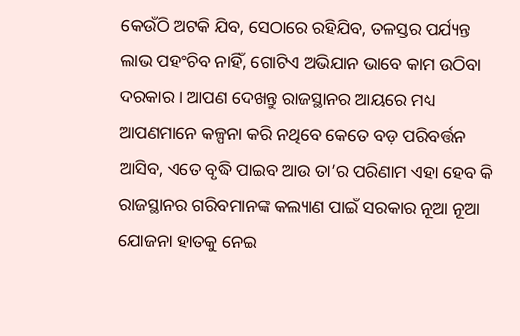କେଉଁଠି ଅଟକି ଯିବ, ସେଠାରେ ରହିଯିବ, ତଳସ୍ତର ପର୍ଯ୍ୟନ୍ତ ଲାଭ ପହଂଚିବ ନାହିଁ, ଗୋଟିଏ ଅଭିଯାନ ଭାବେ କାମ ଉଠିବା ଦରକାର । ଆପଣ ଦେଖନ୍ତୁ ରାଜସ୍ଥାନର ଆୟରେ ମଧ୍ୟ ଆପଣମାନେ କଳ୍ପନା କରି ନଥିବେ କେତେ ବଡ଼ ପରିବର୍ତ୍ତନ ଆସିବ, ଏତେ ବୃଦ୍ଧି ପାଇବ ଆଉ ତା’ର ପରିଣାମ ଏହା ହେବ କି ରାଜସ୍ଥାନର ଗରିବମାନଙ୍କ କଲ୍ୟାଣ ପାଇଁ ସରକାର ନୂଆ ନୂଆ ଯୋଜନା ହାତକୁ ନେଇ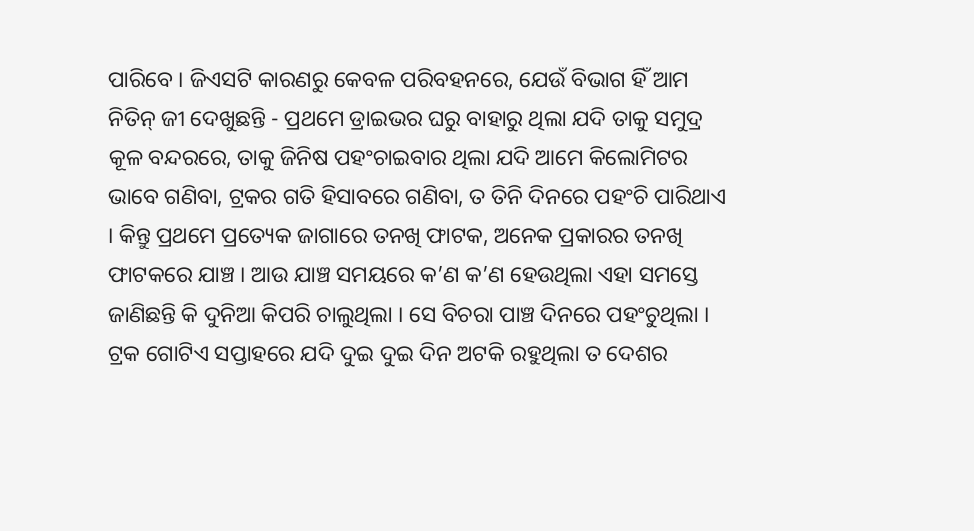ପାରିବେ । ଜିଏସଟି କାରଣରୁ କେବଳ ପରିବହନରେ, ଯେଉଁ ବିଭାଗ ହିଁ ଆମ ନିତିନ୍ ଜୀ ଦେଖୁଛନ୍ତି - ପ୍ରଥମେ ଡ୍ରାଇଭର ଘରୁ ବାହାରୁ ଥିଲା ଯଦି ତାକୁ ସମୁଦ୍ର କୂଳ ବନ୍ଦରରେ, ତାକୁ ଜିନିଷ ପହଂଚାଇବାର ଥିଲା ଯଦି ଆମେ କିଲୋମିଟର ଭାବେ ଗଣିବା, ଟ୍ରକର ଗତି ହିସାବରେ ଗଣିବା, ତ ତିନି ଦିନରେ ପହଂଚି ପାରିଥାଏ । କିନ୍ତୁ ପ୍ରଥମେ ପ୍ରତ୍ୟେକ ଜାଗାରେ ତନଖି ଫାଟକ, ଅନେକ ପ୍ରକାରର ତନଖି ଫାଟକରେ ଯାଞ୍ଚ । ଆଉ ଯାଞ୍ଚ ସମୟରେ କ’ଣ କ’ଣ ହେଉଥିଲା ଏହା ସମସ୍ତେ ଜାଣିଛନ୍ତି କି ଦୁନିଆ କିପରି ଚାଲୁଥିଲା । ସେ ବିଚରା ପାଞ୍ଚ ଦିନରେ ପହଂଚୁଥିଲା । ଟ୍ରକ ଗୋଟିଏ ସପ୍ତାହରେ ଯଦି ଦୁଇ ଦୁଇ ଦିନ ଅଟକି ରହୁଥିଲା ତ ଦେଶର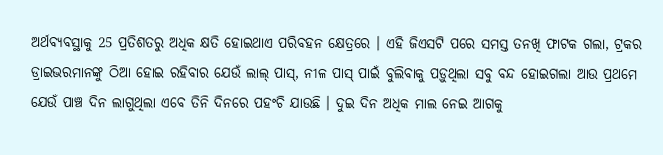ଅର୍ଥବ୍ୟବସ୍ଥାକୁ 25 ପ୍ରତିଶତରୁ ଅଧିକ କ୍ଷତି ହୋଇଥାଏ ପରିବହନ କ୍ଷେତ୍ରରେ । ଏହି ଜିଏସଟି ପରେ ସମସ୍ତ ତନଖି ଫାଟକ ଗଲା, ଟ୍ରକର ଡ୍ରାଇଭରମାନଙ୍କୁ ଠିଆ ହୋଇ ରହିବାର ଯେଉଁ ଲାଲ୍ ପାସ୍, ନୀଳ ପାସ୍ ପାଇଁ ବୁଲିବାକୁ ପଡ଼ୁଥିଲା ସବୁ ବନ୍ଦ ହୋଇଗଲା ଆଉ ପ୍ରଥମେ ଯେଉଁ ପାଞ୍ଚ ଦିନ ଲାଗୁଥିଲା ଏବେ ତିନି ଦିନରେ ପହଂଚି ଯାଉଛି । ଦୁଇ ଦିନ ଅଧିକ ମାଲ ନେଇ ଆଗକୁ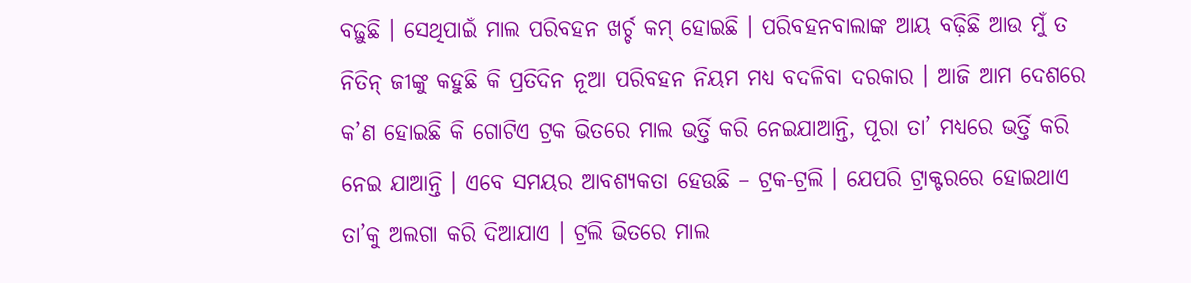ବଢ଼ୁଛି । ସେଥିପାଇଁ ମାଲ ପରିବହନ ଖର୍ଚ୍ଚ କମ୍ ହୋଇଛି । ପରିବହନବାଲାଙ୍କ ଆୟ ବଢ଼ିଛି ଆଉ ମୁଁ ତ ନିତିନ୍ ଜୀଙ୍କୁ କହୁଛି କି ପ୍ରତିଦିନ ନୂଆ ପରିବହନ ନିୟମ ମଧ୍ୟ ବଦଳିବା ଦରକାର । ଆଜି ଆମ ଦେଶରେ କ’ଣ ହୋଇଛି କି ଗୋଟିଏ ଟ୍ରକ ଭିତରେ ମାଲ ଭର୍ତ୍ତି କରି ନେଇଯାଆନ୍ତି, ପୂରା ତା’ ମଧ୍ୟରେ ଭର୍ତ୍ତି କରି ନେଇ ଯାଆନ୍ତି । ଏବେ ସମୟର ଆବଶ୍ୟକତା ହେଉଛି – ଟ୍ରକ-ଟ୍ରଲି । ଯେପରି ଟ୍ରାକ୍ଟରରେ ହୋଇଥାଏ ତା’କୁ ଅଲଗା କରି ଦିଆଯାଏ । ଟ୍ରଲି ଭିତରେ ମାଲ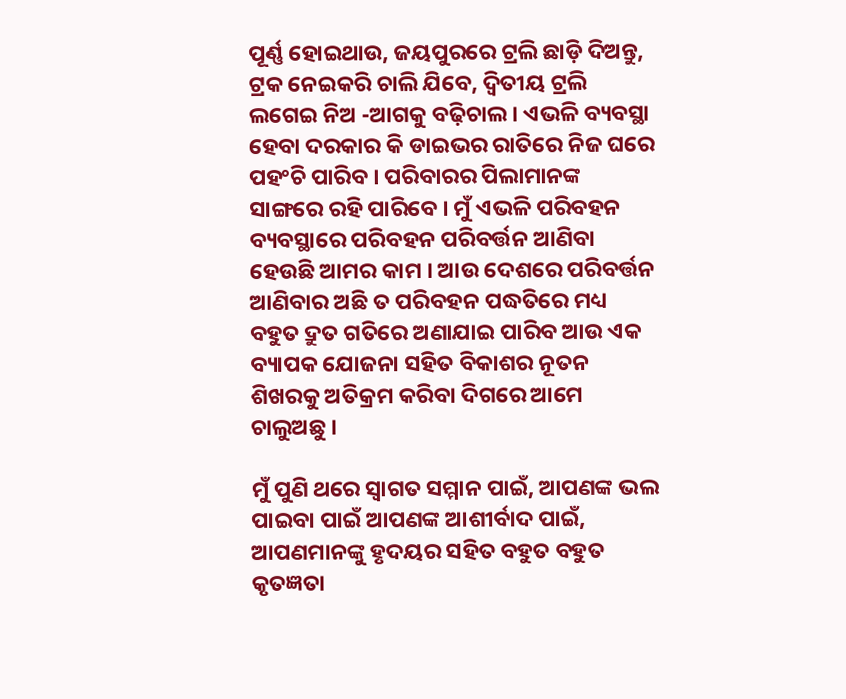ପୂର୍ଣ୍ଣ ହୋଇଥାଉ, ଜୟପୁରରେ ଟ୍ରଲି ଛାଡ଼ି ଦିଅନ୍ତୁ, ଟ୍ରକ ନେଇକରି ଚାଲି ଯିବେ, ଦ୍ୱିତୀୟ ଟ୍ରଲି ଲଗେଇ ନିଅ -ଆଗକୁ ବଢ଼ିଚାଲ । ଏଭଳି ବ୍ୟବସ୍ଥା ହେବା ଦରକାର କି ଡାଇଭର ରାତିରେ ନିଜ ଘରେ ପହଂଚି ପାରିବ । ପରିବାରର ପିଲାମାନଙ୍କ ସାଙ୍ଗରେ ରହି ପାରିବେ । ମୁଁ ଏଭଳି ପରିବହନ ବ୍ୟବସ୍ଥାରେ ପରିବହନ ପରିବର୍ତ୍ତନ ଆଣିବା ହେଉଛି ଆମର କାମ । ଆଉ ଦେଶରେ ପରିବର୍ତ୍ତନ ଆଣିବାର ଅଛି ତ ପରିବହନ ପଦ୍ଧତିରେ ମଧ୍ୟ ବହୁତ ଦ୍ରୁତ ଗତିରେ ଅଣାଯାଇ ପାରିବ ଆଉ ଏକ ବ୍ୟାପକ ଯୋଜନା ସହିତ ବିକାଶର ନୂତନ ଶିଖରକୁ ଅତିକ୍ରମ କରିବା ଦିଗରେ ଆମେ ଚାଲୁଅଛୁ ।

ମୁଁ ପୁଣି ଥରେ ସ୍ୱାଗତ ସମ୍ମାନ ପାଇଁ, ଆପଣଙ୍କ ଭଲ ପାଇବା ପାଇଁ ଆପଣଙ୍କ ଆଶୀର୍ବାଦ ପାଇଁ, ଆପଣମାନଙ୍କୁ ହୃଦୟର ସହିତ ବହୁତ ବହୁତ କୃତଜ୍ଞତା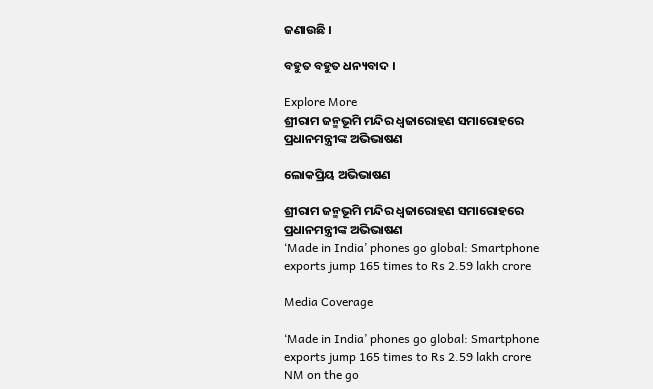ଜଣାଉଛି ।

ବହୁତ ବହୁତ ଧନ୍ୟବାଦ ।

Explore More
ଶ୍ରୀରାମ ଜନ୍ମଭୂମି ମନ୍ଦିର ଧ୍ଵଜାରୋହଣ ସମାରୋହରେ ପ୍ରଧାନମନ୍ତ୍ରୀଙ୍କ ଅଭିଭାଷଣ

ଲୋକପ୍ରିୟ ଅଭିଭାଷଣ

ଶ୍ରୀରାମ ଜନ୍ମଭୂମି ମନ୍ଦିର ଧ୍ଵଜାରୋହଣ ସମାରୋହରେ ପ୍ରଧାନମନ୍ତ୍ରୀଙ୍କ ଅଭିଭାଷଣ
‘Made in India’ phones go global: Smartphone exports jump 165 times to Rs 2.59 lakh crore

Media Coverage

‘Made in India’ phones go global: Smartphone exports jump 165 times to Rs 2.59 lakh crore
NM on the go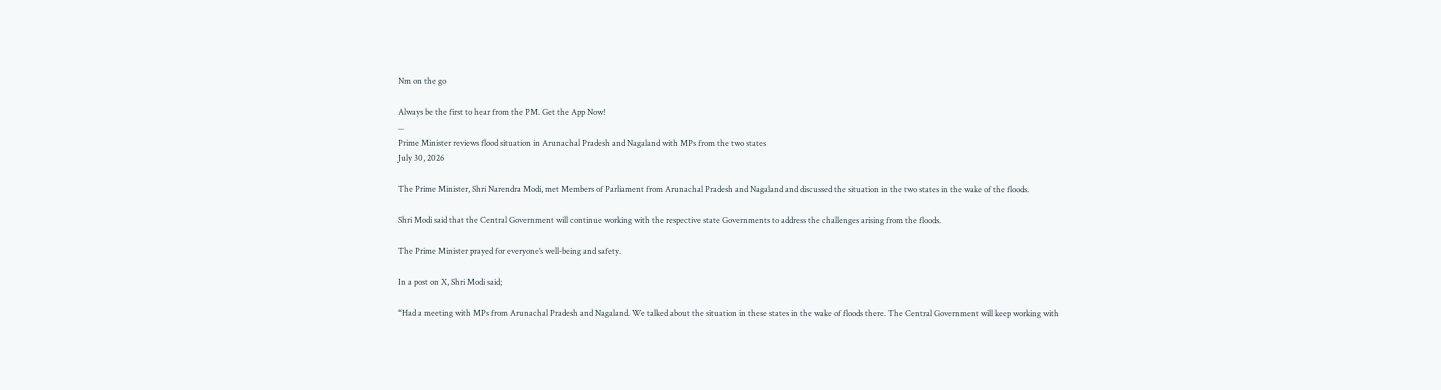Nm on the go

Always be the first to hear from the PM. Get the App Now!
...
Prime Minister reviews flood situation in Arunachal Pradesh and Nagaland with MPs from the two states
July 30, 2026

The Prime Minister, Shri Narendra Modi, met Members of Parliament from Arunachal Pradesh and Nagaland and discussed the situation in the two states in the wake of the floods.

Shri Modi said that the Central Government will continue working with the respective state Governments to address the challenges arising from the floods.

The Prime Minister prayed for everyone’s well-being and safety.

In a post on X, Shri Modi said;

“Had a meeting with MPs from Arunachal Pradesh and Nagaland. We talked about the situation in these states in the wake of floods there. The Central Government will keep working with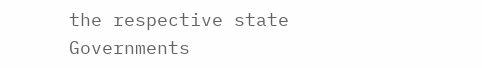the respective state Governments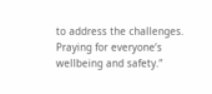to address the challenges. Praying for everyone’s wellbeing and safety.”